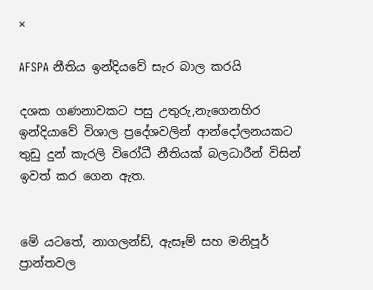×

AFSPA නීතිය ඉන්දියවේ සැර බාල කරයි

දශක ගණනාවකට පසු උතුරු,නැගෙනහිර ඉන්දියාවේ විශාල ප්‍රදේශවලින් ආන්දෝලනයකට තුඩු දුන් කැරලි විරෝධී නීතියක් බලධාරීන් විසින් ඉවත් කර ගෙන ඇත.


මේ යටතේ, නාගලන්ඩ්, ඇසෑම් සහ මනිපූර් ප්‍රාන්තවල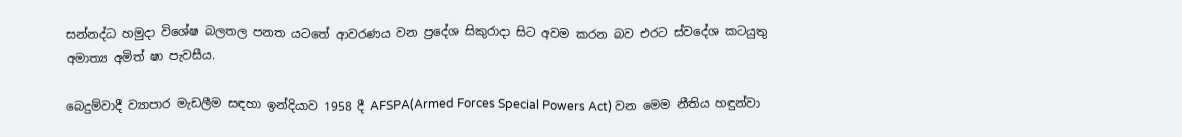සන්නද්ධ හමුදා විශේෂ බලතල පනත යටතේ ආවරණය වන ප්‍රදේශ සිකුරාදා සිට අවම කරන බව එරට ස්වදේශ කටයුතු අමාත්‍ය අමිත් ෂා පැවසීය.

බෙදුම්වාදී ව්‍යාපාර මැඩලීම සඳහා ඉන්දියාව 1958 දී AFSPA(Armed Forces Special Powers Act) වන මෙම නීතිය හඳුන්වා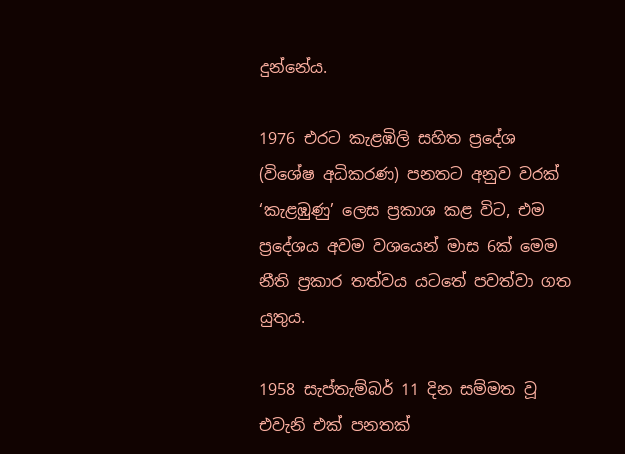දුන්නේය.

1976 එරට කැළඹිලි සහිත ප්‍රදේශ (විශේෂ අධිකරණ) පනතට අනුව වරක් ‘කැළඹුණු’ ලෙස ප්‍රකාශ කළ විට, එම ප්‍රදේශය අවම වශයෙන් මාස 6ක් මෙම නීති ප්‍රකාර තත්වය යටතේ පවත්වා ගත යුතුය.

1958 සැප්තැම්බර් 11 දින සම්මත වූ එවැනි එක් පනතක්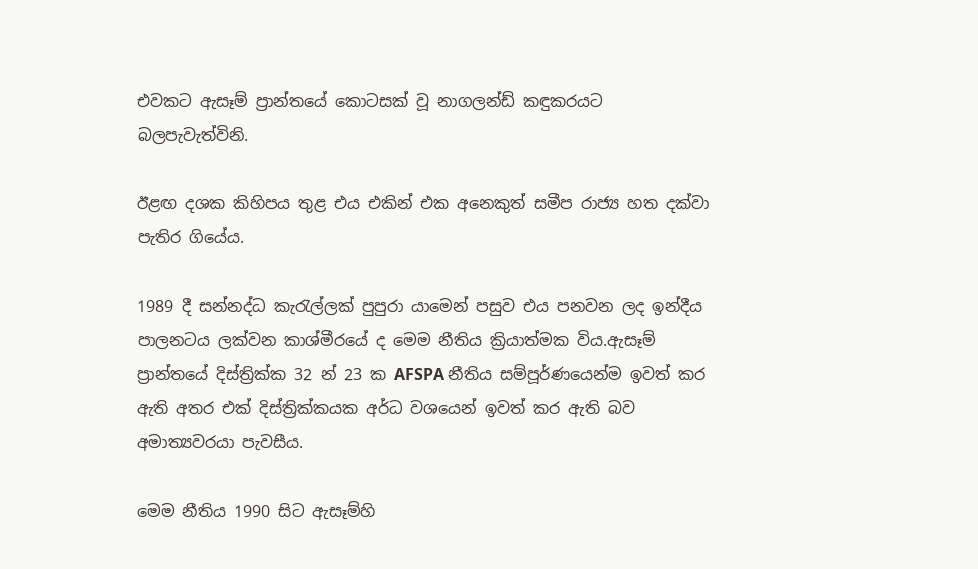එවකට ඇසෑම් ප්‍රාන්තයේ කොටසක් වූ නාගලන්ඩ් කඳුකරයට බලපැවැත්විනි.

ඊළඟ දශක කිහිපය තුළ එය එකින් එක අනෙකුත් සමීප රාජ්‍ය හත දක්වා පැතිර ගියේය.

1989 දී සන්නද්ධ කැරැල්ලක් පුපුරා යාමෙන් පසුව එය පනවන ලද ඉන්දීය පාලනටය ලක්වන කාශ්මීරයේ ද මෙම නීතිය ක්‍රියාත්මක විය.ඇසෑම් ප්‍රාන්තයේ දිස්ත්‍රික්ක 32 න් 23 ක AFSPA නීතිය සම්පූර්ණයෙන්ම ඉවත් කර ඇති අතර එක් දිස්ත්‍රික්කයක අර්ධ වශයෙන් ඉවත් කර ඇති බව අමාත්‍යවරයා පැවසීය.

මෙම නීතිය 1990 සිට ඇසෑම්හි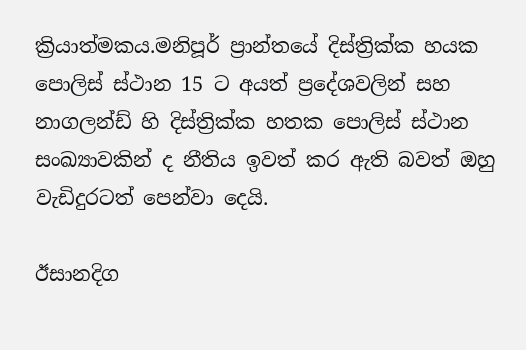ක්‍රියාත්මකය.මනිපූර් ප්‍රාන්තයේ දිස්ත්‍රික්ක හයක පොලිස් ස්ථාන 15 ට අයත් ප්‍රදේශවලින් සහ නාගලන්ඩ් හි දිස්ත්‍රික්ක හතක පොලිස් ස්ථාන සංඛ්‍යාවකින් ද නීතිය ඉවත් කර ඇති බවත් ඔහු වැඩිදුරටත් පෙන්වා දෙයි.

ඊසානදිග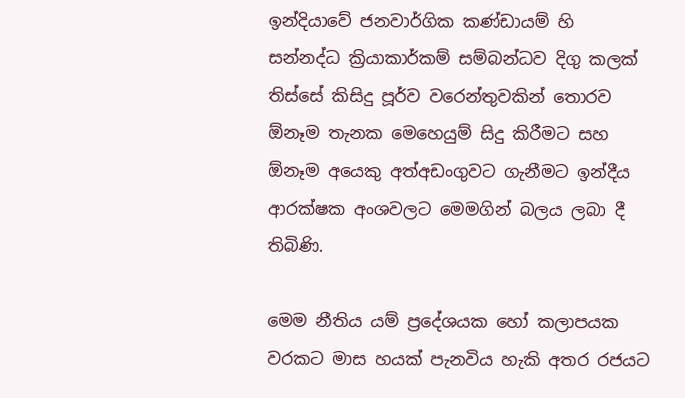ඉන්දියාවේ ජනවාර්ගික කණ්ඩායම් හි සන්නද්ධ ක්‍රියාකාර්කම් සම්බන්ධව දිගු කලක් තිස්සේ කිසිදු පූර්ව වරෙන්තුවකින් තොරව ඕනෑම තැනක මෙහෙයුම් සිදු කිරීමට සහ ඕනෑම අයෙකු අත්අඩංගුවට ගැනීමට ඉන්දීය ආරක්ෂක අංශවලට මෙමගින් බලය ලබා දී තිබිණි.

මෙම නීතිය යම් ප්‍රදේශයක හෝ කලාපයක වරකට මාස හයක් පැනවිය හැකි අතර රජයට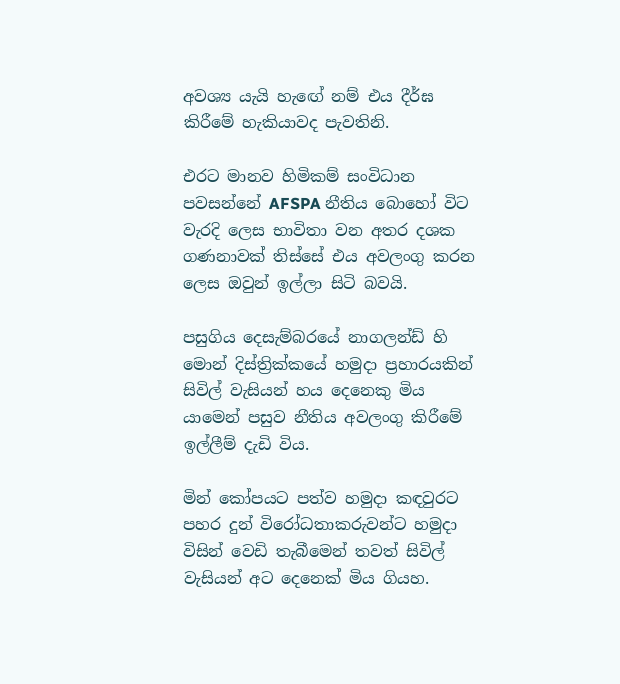අවශ්‍ය යැයි හැඟේ නම් එය දීර්ඝ කිරීමේ හැකියාවද පැවතිනි.

එරට මානව හිමිකම් සංවිධාන පවසන්නේ AFSPA නීතිය බොහෝ විට වැරදි ලෙස භාවිතා වන අතර දශක ගණනාවක් තිස්සේ එය අවලංගු කරන ලෙස ඔවුන් ඉල්ලා සිටි බවයි.

පසුගිය දෙසැම්බරයේ නාගලන්ඩ් හි මොන් දිස්ත්‍රික්කයේ හමුදා ප්‍රහාරයකින් සිවිල් වැසියන් හය දෙනෙකු මිය යාමෙන් පසුව නීතිය අවලංගු කිරීමේ ඉල්ලීම් දැඩි විය.

මින් කෝපයට පත්ව හමුදා කඳවුරට පහර දුන් විරෝධතාකරුවන්ට හමුදා විසින් වෙඩි තැබීමෙන් තවත් සිවිල් වැසියන් අට දෙනෙක් මිය ගියහ.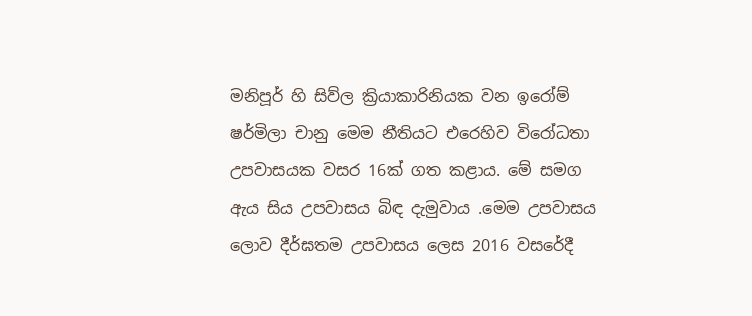මනිපූර් හි සිව්ල ක්‍රියාකාරිනියක වන ඉරෝම් ෂර්මිලා චානු මෙම නීතියට එරෙහිව විරෝධතා උපවාසයක වසර 16ක් ගත කළාය. මේ සමග ඇය සිය උපවාසය බිඳ දැමුවාය .මෙම උපවාසය ලොව දීර්ඝතම උපවාසය ලෙස 2016 වසරේදී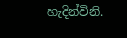හැදින්විනි.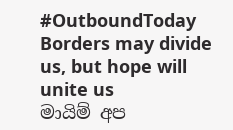#OutboundToday
Borders may divide us, but hope will unite us
මායිම් අප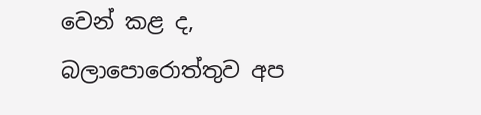වෙන් කළ ද, බලාපොරොත්තුව අප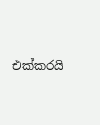එක්කරයි